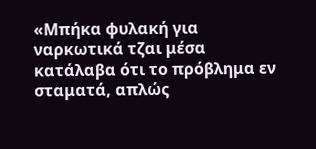«Μπήκα φυλακή για ναρκωτικά τζαι μέσα κατάλαβα ότι το πρόβλημα εν σταματά, απλώς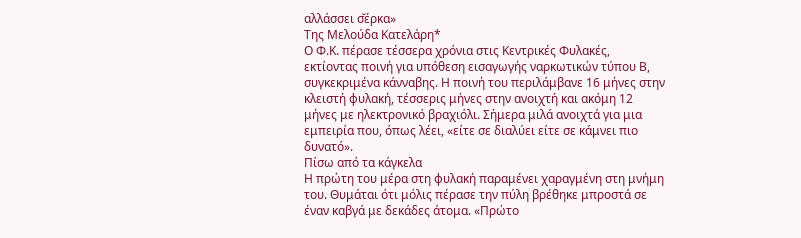αλλάσσει σ̆έρκα»
Της Μελούδα Κατελάρη*
Ο Φ.Κ. πέρασε τέσσερα χρόνια στις Κεντρικές Φυλακές, εκτίοντας ποινή για υπόθεση εισαγωγής ναρκωτικών τύπου Β, συγκεκριμένα κάνναβης. Η ποινή του περιλάμβανε 16 μήνες στην κλειστή φυλακή, τέσσερις μήνες στην ανοιχτή και ακόμη 12 μήνες με ηλεκτρονικό βραχιόλι. Σήμερα μιλά ανοιχτά για μια εμπειρία που, όπως λέει, «είτε σε διαλύει είτε σε κάμνει πιο δυνατό».
Πίσω από τα κάγκελα
Η πρώτη του μέρα στη φυλακή παραμένει χαραγμένη στη μνήμη του. Θυμάται ότι μόλις πέρασε την πύλη βρέθηκε μπροστά σε έναν καβγά με δεκάδες άτομα. «Πρώτο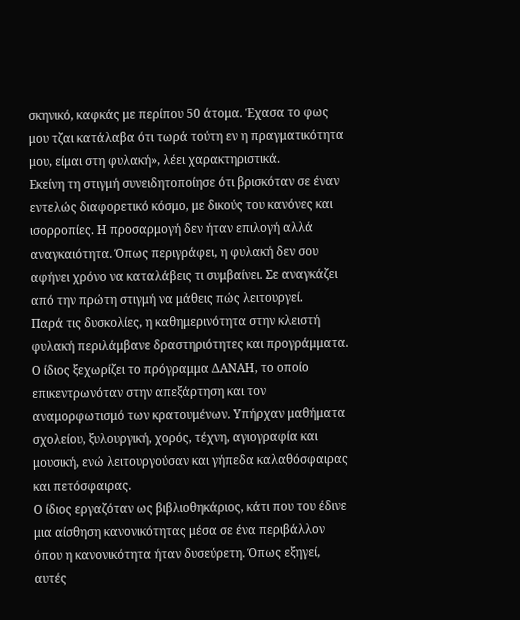σκηνικό, καφκάς με περίπου 50 άτομα. Έχασα το φως μου τζαι κατάλαβα ότι τωρά τούτη εν η πραγματικότητα μου, είμαι στη φυλακή», λέει χαρακτηριστικά.
Εκείνη τη στιγμή συνειδητοποίησε ότι βρισκόταν σε έναν εντελώς διαφορετικό κόσμο, με δικούς του κανόνες και ισορροπίες. Η προσαρμογή δεν ήταν επιλογή αλλά αναγκαιότητα. Όπως περιγράφει, η φυλακή δεν σου αφήνει χρόνο να καταλάβεις τι συμβαίνει. Σε αναγκάζει από την πρώτη στιγμή να μάθεις πώς λειτουργεί.
Παρά τις δυσκολίες, η καθημερινότητα στην κλειστή φυλακή περιλάμβανε δραστηριότητες και προγράμματα. Ο ίδιος ξεχωρίζει το πρόγραμμα ΔΑΝΑΗ, το οποίο επικεντρωνόταν στην απεξάρτηση και τον αναμορφωτισμό των κρατουμένων. Υπήρχαν μαθήματα σχολείου, ξυλουργική, χορός, τέχνη, αγιογραφία και μουσική, ενώ λειτουργούσαν και γήπεδα καλαθόσφαιρας και πετόσφαιρας.
Ο ίδιος εργαζόταν ως βιβλιοθηκάριος, κάτι που του έδινε μια αίσθηση κανονικότητας μέσα σε ένα περιβάλλον όπου η κανονικότητα ήταν δυσεύρετη. Όπως εξηγεί, αυτές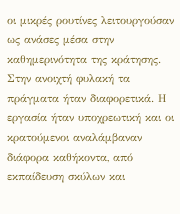οι μικρές ρουτίνες λειτουργούσαν ως ανάσες μέσα στην καθημερινότητα της κράτησης.
Στην ανοιχτή φυλακή τα πράγματα ήταν διαφορετικά. Η εργασία ήταν υποχρεωτική και οι κρατούμενοι αναλάμβαναν διάφορα καθήκοντα, από εκπαίδευση σκύλων και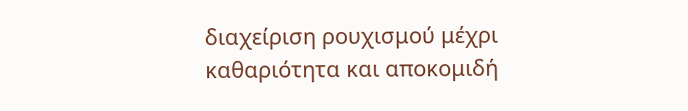διαχείριση ρουχισμού μέχρι καθαριότητα και αποκομιδή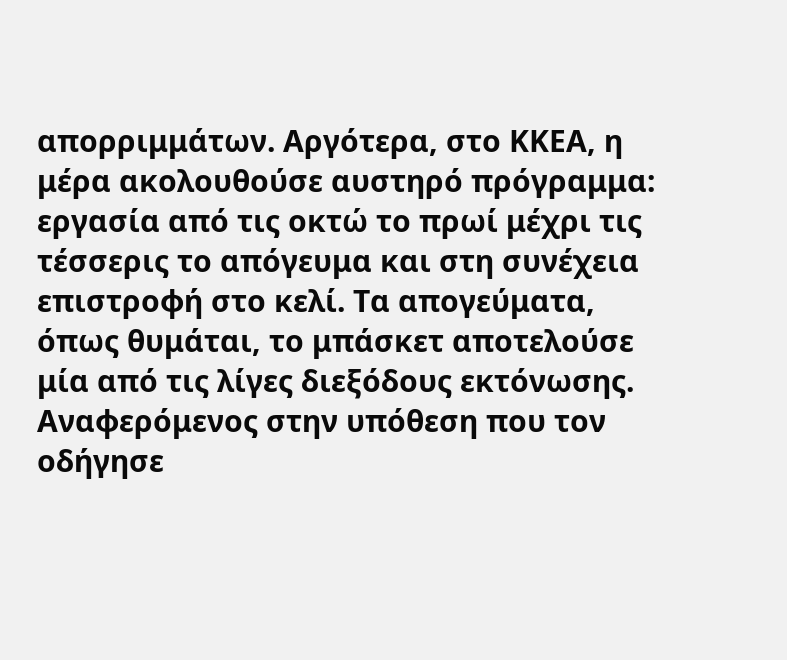απορριμμάτων. Αργότερα, στο ΚΚΕΑ, η μέρα ακολουθούσε αυστηρό πρόγραμμα: εργασία από τις οκτώ το πρωί μέχρι τις τέσσερις το απόγευμα και στη συνέχεια επιστροφή στο κελί. Τα απογεύματα, όπως θυμάται, το μπάσκετ αποτελούσε μία από τις λίγες διεξόδους εκτόνωσης.
Αναφερόμενος στην υπόθεση που τον οδήγησε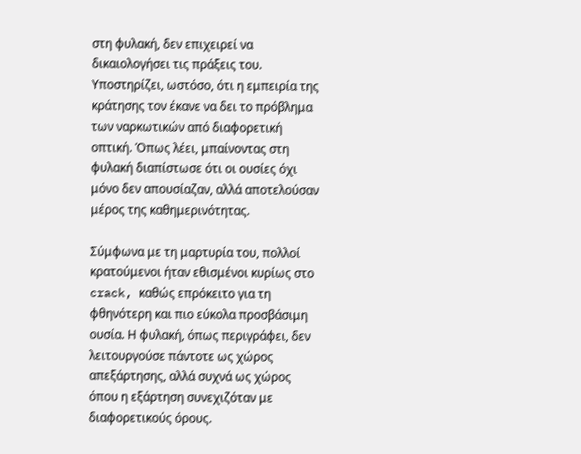στη φυλακή, δεν επιχειρεί να δικαιολογήσει τις πράξεις του. Υποστηρίζει, ωστόσο, ότι η εμπειρία της κράτησης τον έκανε να δει το πρόβλημα των ναρκωτικών από διαφορετική οπτική. Όπως λέει, μπαίνοντας στη φυλακή διαπίστωσε ότι οι ουσίες όχι μόνο δεν απουσίαζαν, αλλά αποτελούσαν μέρος της καθημερινότητας.

Σύμφωνα με τη μαρτυρία του, πολλοί κρατούμενοι ήταν εθισμένοι κυρίως στο crack, καθώς επρόκειτο για τη φθηνότερη και πιο εύκολα προσβάσιμη ουσία. Η φυλακή, όπως περιγράφει, δεν λειτουργούσε πάντοτε ως χώρος απεξάρτησης, αλλά συχνά ως χώρος όπου η εξάρτηση συνεχιζόταν με διαφορετικούς όρους.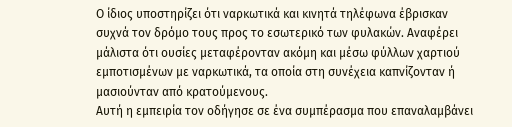Ο ίδιος υποστηρίζει ότι ναρκωτικά και κινητά τηλέφωνα έβρισκαν συχνά τον δρόμο τους προς το εσωτερικό των φυλακών. Αναφέρει μάλιστα ότι ουσίες μεταφέρονταν ακόμη και μέσω φύλλων χαρτιού εμποτισμένων με ναρκωτικά, τα οποία στη συνέχεια καπνίζονταν ή μασιούνταν από κρατούμενους.
Αυτή η εμπειρία τον οδήγησε σε ένα συμπέρασμα που επαναλαμβάνει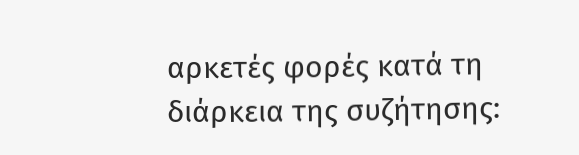αρκετές φορές κατά τη διάρκεια της συζήτησης: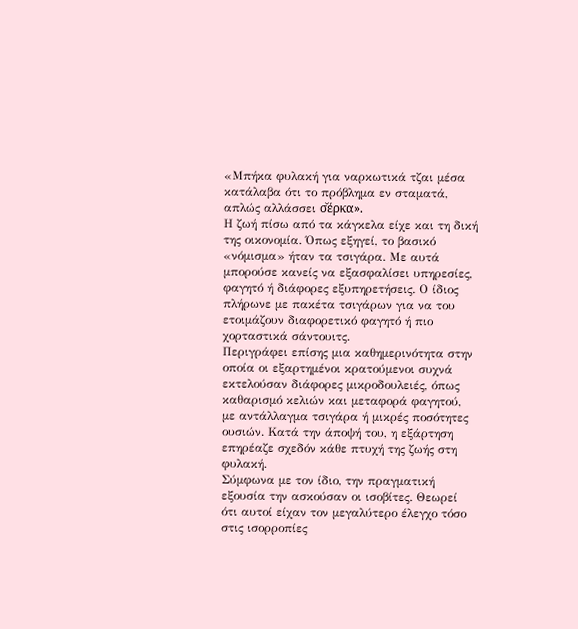«Μπήκα φυλακή για ναρκωτικά τζαι μέσα κατάλαβα ότι το πρόβλημα εν σταματά, απλώς αλλάσσει σ̆έρκα».
Η ζωή πίσω από τα κάγκελα είχε και τη δική της οικονομία. Όπως εξηγεί, το βασικό «νόμισμα» ήταν τα τσιγάρα. Με αυτά μπορούσε κανείς να εξασφαλίσει υπηρεσίες, φαγητό ή διάφορες εξυπηρετήσεις. Ο ίδιος πλήρωνε με πακέτα τσιγάρων για να του ετοιμάζουν διαφορετικό φαγητό ή πιο χορταστικά σάντουιτς.
Περιγράφει επίσης μια καθημερινότητα στην οποία οι εξαρτημένοι κρατούμενοι συχνά εκτελούσαν διάφορες μικροδουλειές, όπως καθαρισμό κελιών και μεταφορά φαγητού, με αντάλλαγμα τσιγάρα ή μικρές ποσότητες ουσιών. Κατά την άποψή του, η εξάρτηση επηρέαζε σχεδόν κάθε πτυχή της ζωής στη φυλακή.
Σύμφωνα με τον ίδιο, την πραγματική εξουσία την ασκούσαν οι ισοβίτες. Θεωρεί ότι αυτοί είχαν τον μεγαλύτερο έλεγχο τόσο στις ισορροπίες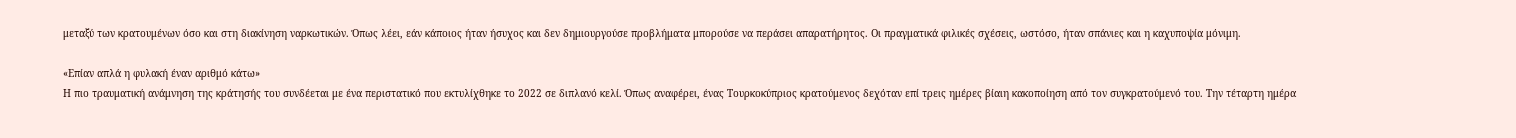μεταξύ των κρατουμένων όσο και στη διακίνηση ναρκωτικών. Όπως λέει, εάν κάποιος ήταν ήσυχος και δεν δημιουργούσε προβλήματα μπορούσε να περάσει απαρατήρητος. Οι πραγματικά φιλικές σχέσεις, ωστόσο, ήταν σπάνιες και η καχυποψία μόνιμη.

«Επίαν απλά η φυλακή έναν αριθμό κάτω»
Η πιο τραυματική ανάμνηση της κράτησής του συνδέεται με ένα περιστατικό που εκτυλίχθηκε το 2022 σε διπλανό κελί. Όπως αναφέρει, ένας Τουρκοκύπριος κρατούμενος δεχόταν επί τρεις ημέρες βίαιη κακοποίηση από τον συγκρατούμενό του. Την τέταρτη ημέρα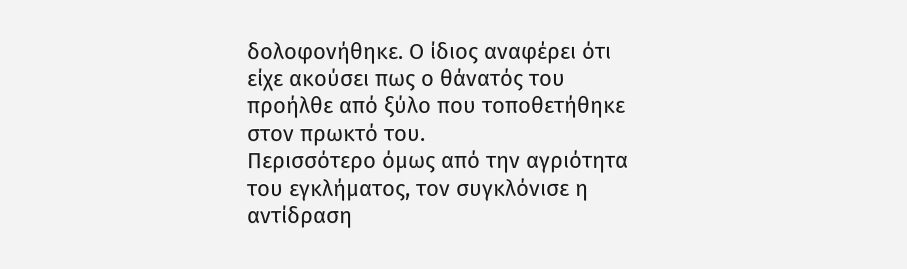δολοφονήθηκε. Ο ίδιος αναφέρει ότι είχε ακούσει πως ο θάνατός του προήλθε από ξύλο που τοποθετήθηκε στον πρωκτό του.
Περισσότερο όμως από την αγριότητα του εγκλήματος, τον συγκλόνισε η αντίδραση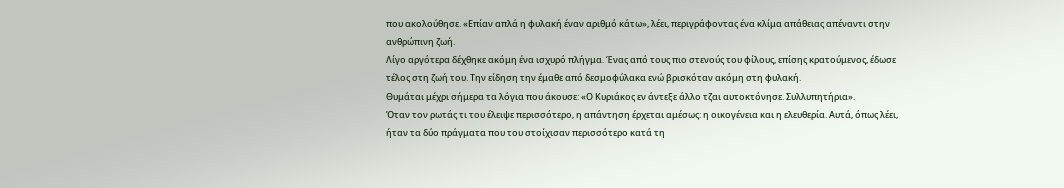που ακολούθησε. «Επίαν απλά η φυλακή έναν αριθμό κάτω», λέει, περιγράφοντας ένα κλίμα απάθειας απέναντι στην ανθρώπινη ζωή.
Λίγο αργότερα δέχθηκε ακόμη ένα ισχυρό πλήγμα. Ένας από τους πιο στενούς του φίλους, επίσης κρατούμενος, έδωσε τέλος στη ζωή του. Την είδηση την έμαθε από δεσμοφύλακα ενώ βρισκόταν ακόμη στη φυλακή.
Θυμάται μέχρι σήμερα τα λόγια που άκουσε: «Ο Κυριάκος εν άντεξε άλλο τζαι αυτοκτόνησε. Συλλυπητήρια».
Όταν τον ρωτάς τι του έλειψε περισσότερο, η απάντηση έρχεται αμέσως: η οικογένεια και η ελευθερία. Αυτά, όπως λέει, ήταν τα δύο πράγματα που του στοίχισαν περισσότερο κατά τη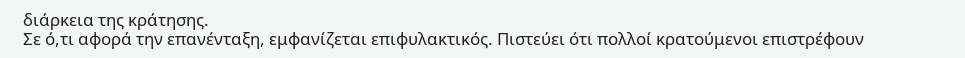διάρκεια της κράτησης.
Σε ό,τι αφορά την επανένταξη, εμφανίζεται επιφυλακτικός. Πιστεύει ότι πολλοί κρατούμενοι επιστρέφουν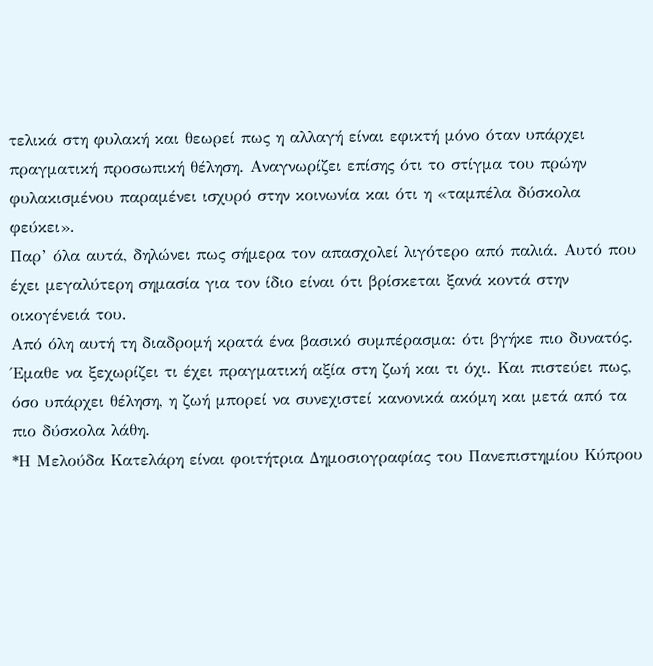τελικά στη φυλακή και θεωρεί πως η αλλαγή είναι εφικτή μόνο όταν υπάρχει πραγματική προσωπική θέληση. Αναγνωρίζει επίσης ότι το στίγμα του πρώην φυλακισμένου παραμένει ισχυρό στην κοινωνία και ότι η «ταμπέλα δύσκολα φεύκει».
Παρ’ όλα αυτά, δηλώνει πως σήμερα τον απασχολεί λιγότερο από παλιά. Αυτό που έχει μεγαλύτερη σημασία για τον ίδιο είναι ότι βρίσκεται ξανά κοντά στην οικογένειά του.
Από όλη αυτή τη διαδρομή κρατά ένα βασικό συμπέρασμα: ότι βγήκε πιο δυνατός. Έμαθε να ξεχωρίζει τι έχει πραγματική αξία στη ζωή και τι όχι. Και πιστεύει πως, όσο υπάρχει θέληση, η ζωή μπορεί να συνεχιστεί κανονικά ακόμη και μετά από τα πιο δύσκολα λάθη.
*Η Μελούδα Κατελάρη είναι φοιτήτρια Δημοσιογραφίας του Πανεπιστημίου Κύπρου